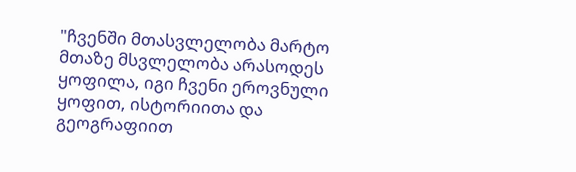"ჩვენში მთასვლელობა მარტო მთაზე მსვლელობა არასოდეს ყოფილა, იგი ჩვენი ეროვნული ყოფით, ისტორიითა და გეოგრაფიით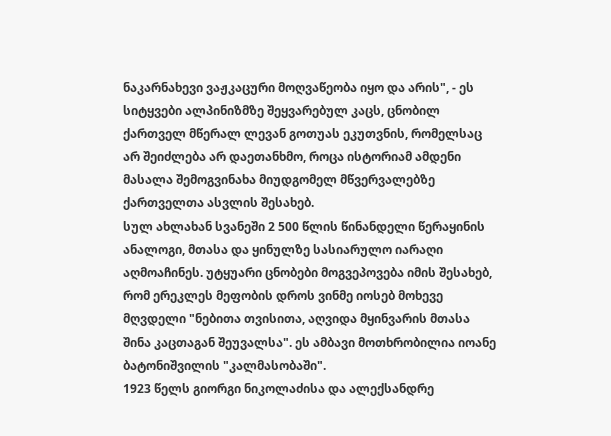ნაკარნახევი ვაჟკაცური მოღვაწეობა იყო და არის", - ეს სიტყვები ალპინიზმზე შეყვარებულ კაცს, ცნობილ ქართველ მწერალ ლევან გოთუას ეკუთვნის, რომელსაც არ შეიძლება არ დაეთანხმო, როცა ისტორიამ ამდენი მასალა შემოგვინახა მიუდგომელ მწვერვალებზე ქართველთა ასვლის შესახებ.
სულ ახლახან სვანეში 2 500 წლის წინანდელი წერაყინის ანალოგი, მთასა და ყინულზე სასიარულო იარაღი აღმოაჩინეს. უტყუარი ცნობები მოგვეპოვება იმის შესახებ, რომ ერეკლეს მეფობის დროს ვინმე იოსებ მოხევე მღვდელი "ნებითა თვისითა, აღვიდა მყინვარის მთასა შინა კაცთაგან შეუვალსა". ეს ამბავი მოთხრობილია იოანე ბატონიშვილის "კალმასობაში".
1923 წელს გიორგი ნიკოლაძისა და ალექსანდრე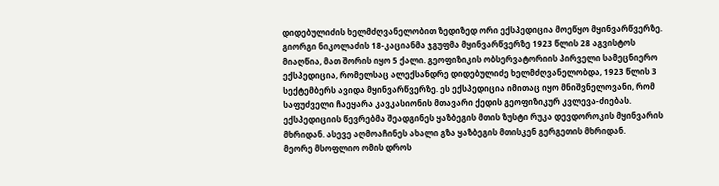დიდებულიძის ხელმძღვანელობით ზედიზედ ორი ექსპედიცია მოეწყო მყინვარწვერზე. გიორგი ნიკოლაძის 18-კაციანმა ჯგუფმა მყინვარწვერზე 1923 წლის 28 აგვისტოს მიაღწია, მათ შორის იყო 5 ქალი. გეოფიზიკის ობსერვატორიის პირველი სამეცნიერო ექსპედიცია, რომელსაც ალექსანდრე დიდებულიძე ხელმძღვანელობდა, 1923 წლის 3 სექტემბერს ავიდა მყინვარწვერზე. ეს ექსპედიცია იმითაც იყო მნიშვნელოვანი, რომ საფუძველი ჩაეყარა კავკასიონის მთავარი ქედის გეოფიზიკურ კვლევა-ძიებას. ექსპედიციის წევრებმა შეადგინეს ყაზბეგის მთის ზუსტი რუკა დევდოროკის მყინვარის მხრიდან. ასევე აღმოაჩინეს ახალი გზა ყაზბეგის მთისკენ გერგეთის მხრიდან.
მეორე მსოფლიო ომის დროს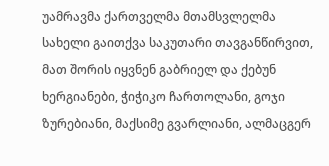უამრავმა ქართველმა მთამსვლელმა სახელი გაითქვა საკუთარი თავგანწირვით, მათ შორის იყვნენ გაბრიელ და ქებუნ ხერგიანები, ჭიჭიკო ჩართოლანი, გოჯი ზურებიანი, მაქსიმე გვარლიანი, ალმაცგერ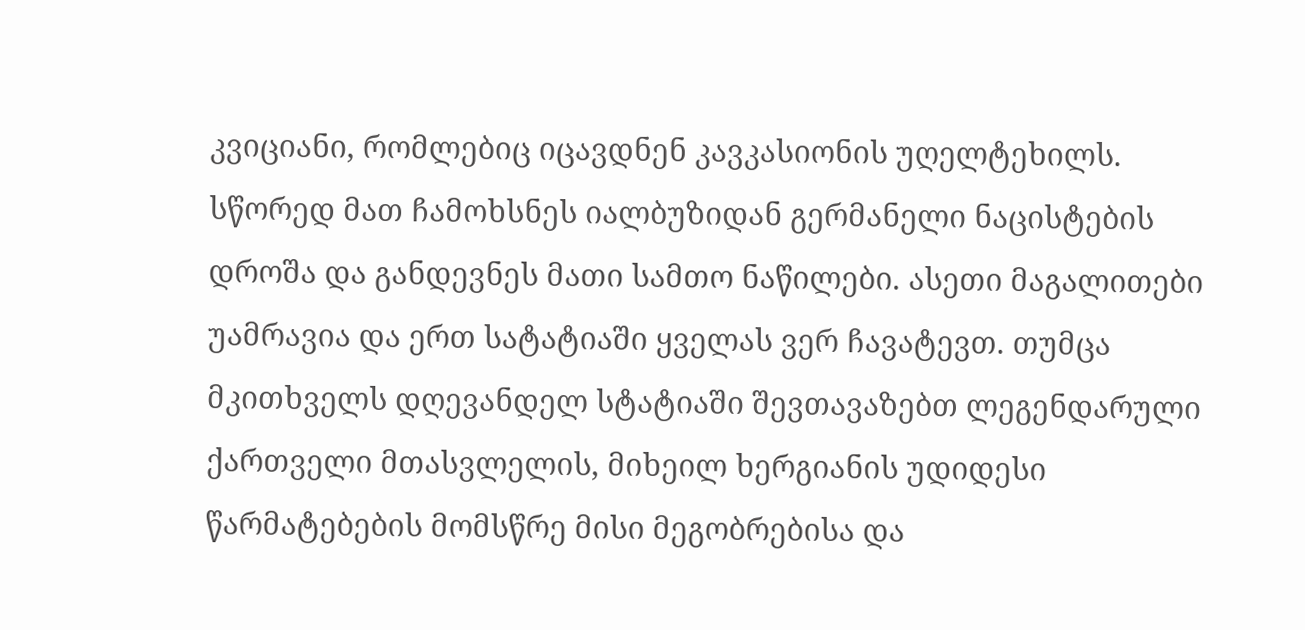კვიციანი, რომლებიც იცავდნენ კავკასიონის უღელტეხილს. სწორედ მათ ჩამოხსნეს იალბუზიდან გერმანელი ნაცისტების დროშა და განდევნეს მათი სამთო ნაწილები. ასეთი მაგალითები უამრავია და ერთ სატატიაში ყველას ვერ ჩავატევთ. თუმცა მკითხველს დღევანდელ სტატიაში შევთავაზებთ ლეგენდარული ქართველი მთასვლელის, მიხეილ ხერგიანის უდიდესი წარმატებების მომსწრე მისი მეგობრებისა და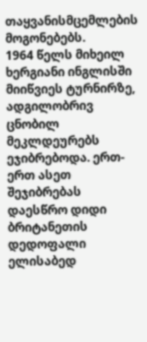თაყვანისმცემლების მოგონებებს.
1964 წელს მიხეილ ხერგიანი ინგლისში მიიწვიეს ტურნირზე, ადგილობრივ ცნობილ მეკლდეურებს ეჯიბრებოდა. ერთ-ერთ ასეთ შეჯიბრებას დაესწრო დიდი ბრიტანეთის დედოფალი ელისაბედ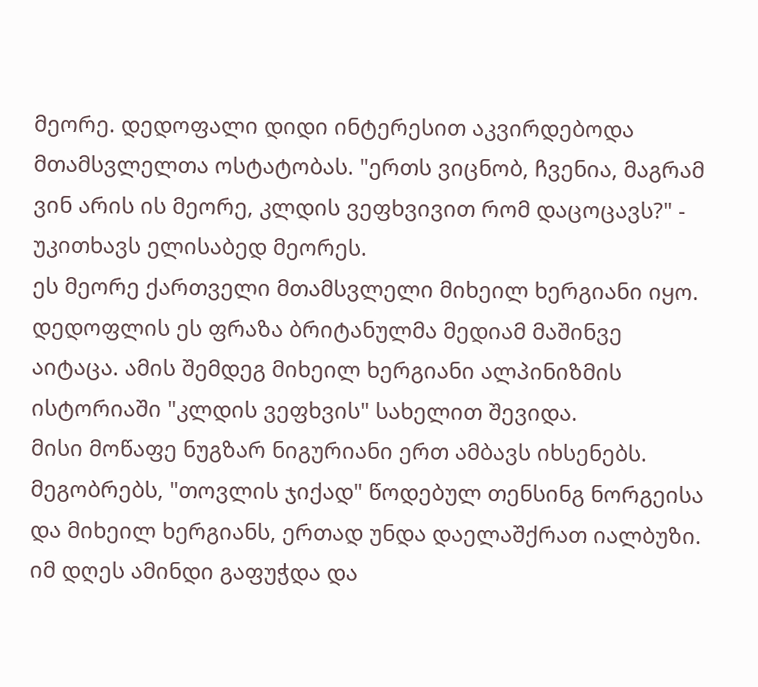მეორე. დედოფალი დიდი ინტერესით აკვირდებოდა მთამსვლელთა ოსტატობას. "ერთს ვიცნობ, ჩვენია, მაგრამ ვინ არის ის მეორე, კლდის ვეფხვივით რომ დაცოცავს?" - უკითხავს ელისაბედ მეორეს.
ეს მეორე ქართველი მთამსვლელი მიხეილ ხერგიანი იყო. დედოფლის ეს ფრაზა ბრიტანულმა მედიამ მაშინვე აიტაცა. ამის შემდეგ მიხეილ ხერგიანი ალპინიზმის ისტორიაში "კლდის ვეფხვის" სახელით შევიდა.
მისი მოწაფე ნუგზარ ნიგურიანი ერთ ამბავს იხსენებს. მეგობრებს, "თოვლის ჯიქად" წოდებულ თენსინგ ნორგეისა და მიხეილ ხერგიანს, ერთად უნდა დაელაშქრათ იალბუზი. იმ დღეს ამინდი გაფუჭდა და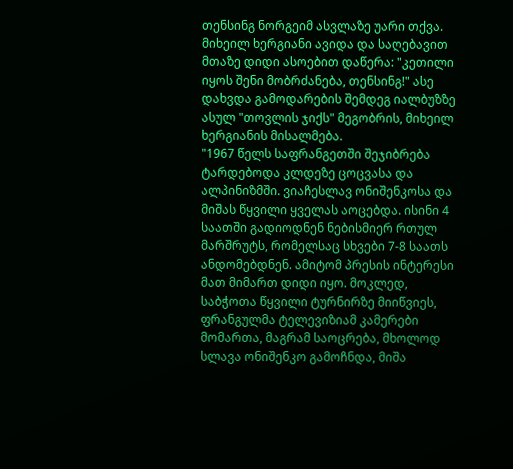თენსინგ ნორგეიმ ასვლაზე უარი თქვა. მიხეილ ხერგიანი ავიდა და საღებავით მთაზე დიდი ასოებით დაწერა: "კეთილი იყოს შენი მობრძანება, თენსინგ!" ასე დახვდა გამოდარების შემდეგ იალბუზზე ასულ "თოვლის ჯიქს" მეგობრის, მიხეილ ხერგიანის მისალმება.
"1967 წელს საფრანგეთში შეჯიბრება ტარდებოდა კლდეზე ცოცვასა და ალპინიზმში. ვიაჩესლავ ონიშენკოსა და მიშას წყვილი ყველას აოცებდა. ისინი 4 საათში გადიოდნენ ნებისმიერ რთულ მარშრუტს, რომელსაც სხვები 7-8 საათს ანდომებდნენ. ამიტომ პრესის ინტერესი მათ მიმართ დიდი იყო. მოკლედ, საბჭოთა წყვილი ტურნირზე მიიწვიეს, ფრანგულმა ტელევიზიამ კამერები მომართა, მაგრამ საოცრება, მხოლოდ სლავა ონიშენკო გამოჩნდა, მიშა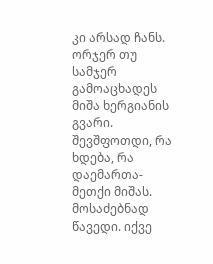კი არსად ჩანს. ორჯერ თუ სამჯერ გამოაცხადეს მიშა ხერგიანის გვარი. შევშფოთდი, რა ხდება, რა დაემართა-მეთქი მიშას. მოსაძებნად წავედი. იქვე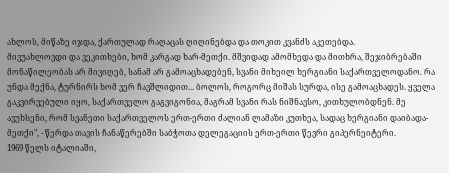ახლოს, მიწაზე იჯდა, ქართულად რაღაცას ღიღინებდა და თოკით კვანძს აკეთებდა.
მივუახლოვდი და ვეკითხები, ხომ კარგად ხარ-მეთქი. მშვიდად ამომხედა და მითხრა, შეჯიბრებაში მონაწილეობას არ მივიღებ, სანამ არ გამოაცხადებენ, სვანი მიხეილ ხერგიანი საქართველოდანო. რა უნდა მექნა, ტურნირს ხომ ვერ ჩავშლიდით... ბოლოს, როგორც მიშას სურდა, ისე გამოაცხადეს. ყველა გაკვირვებული იყო, საქართველო გაგვიგონია, მაგრამ სვანი რას ნიშნავსო, კითხულობდნენ. მე ავუხსენი, რომ სვანეთი საქართველოს ერთ-ერთი ძალიან ლამაზი კუთხეა, სადაც ხერგიანი დაიბადა-მეთქი", - წერდა თავის ჩანაწერებში საბჭოთა დელეგაციის ერთ-ერთი წევრი გიპერნეიტერი.
1969 წელს იტალიაში,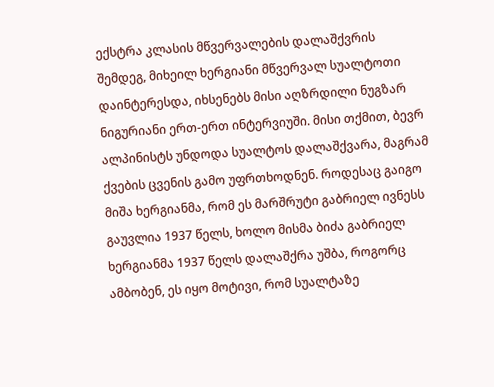ექსტრა კლასის მწვერვალების დალაშქვრის შემდეგ, მიხეილ ხერგიანი მწვერვალ სუალტოთი დაინტერესდა, იხსენებს მისი აღზრდილი ნუგზარ ნიგურიანი ერთ-ერთ ინტერვიუში. მისი თქმით, ბევრ ალპინისტს უნდოდა სუალტოს დალაშქვარა, მაგრამ ქვების ცვენის გამო უფრთხოდნენ. როდესაც გაიგო მიშა ხერგიანმა, რომ ეს მარშრუტი გაბრიელ ივნესს გაუვლია 1937 წელს, ხოლო მისმა ბიძა გაბრიელ ხერგიანმა 1937 წელს დალაშქრა უშბა, როგორც ამბობენ, ეს იყო მოტივი, რომ სუალტაზე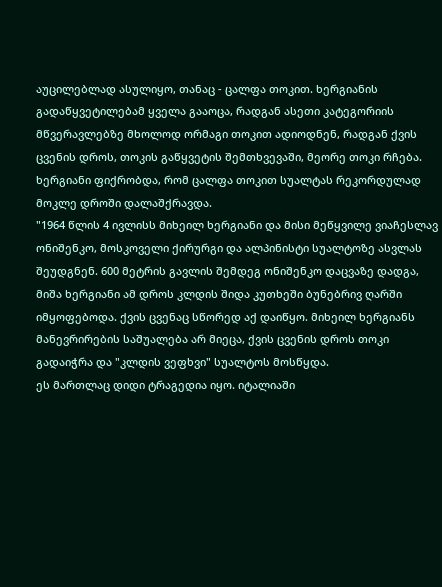აუცილებლად ასულიყო, თანაც - ცალფა თოკით. ხერგიანის გადაწყვეტილებამ ყველა გააოცა, რადგან ასეთი კატეგორიის მწვერავლებზე მხოლოდ ორმაგი თოკით ადიოდნენ, რადგან ქვის ცვენის დროს, თოკის გაწყვეტის შემთხვევაში, მეორე თოკი რჩება. ხერგიანი ფიქრობდა, რომ ცალფა თოკით სუალტას რეკორდულად მოკლე დროში დალაშქრავდა.
"1964 წლის 4 ივლისს მიხეილ ხერგიანი და მისი მეწყვილე ვიაჩესლავ ონიშენკო, მოსკოველი ქირურგი და ალპინისტი სუალტოზე ასვლას შეუდგნენ. 600 მეტრის გავლის შემდეგ ონიშენკო დაცვაზე დადგა, მიშა ხერგიანი ამ დროს კლდის შიდა კუთხეში ბუნებრივ ღარში იმყოფებოდა. ქვის ცვენაც სწორედ აქ დაიწყო. მიხეილ ხერგიანს მანევრირების საშუალება არ მიეცა, ქვის ცვენის დროს თოკი გადაიჭრა და "კლდის ვეფხვი" სუალტოს მოსწყდა.
ეს მართლაც დიდი ტრაგედია იყო. იტალიაში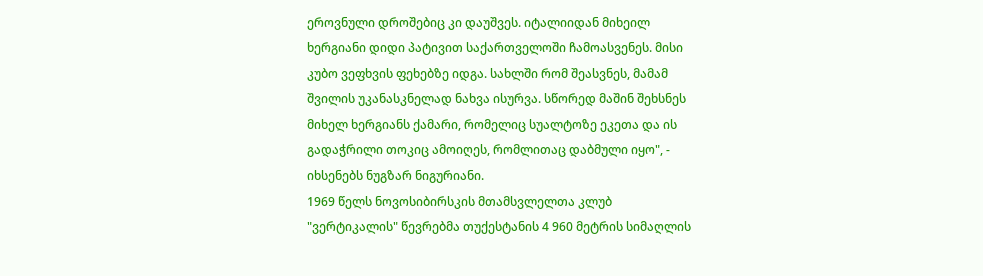ეროვნული დროშებიც კი დაუშვეს. იტალიიდან მიხეილ ხერგიანი დიდი პატივით საქართველოში ჩამოასვენეს. მისი კუბო ვეფხვის ფეხებზე იდგა. სახლში რომ შეასვნეს, მამამ შვილის უკანასკნელად ნახვა ისურვა. სწორედ მაშინ შეხსნეს მიხელ ხერგიანს ქამარი, რომელიც სუალტოზე ეკეთა და ის გადაჭრილი თოკიც ამოიღეს, რომლითაც დაბმული იყო", - იხსენებს ნუგზარ ნიგურიანი.
1969 წელს ნოვოსიბირსკის მთამსვლელთა კლუბ "ვერტიკალის" წევრებმა თუქესტანის 4 960 მეტრის სიმაღლის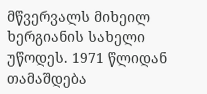მწვერვალს მიხეილ ხერგიანის სახელი უწოდეს. 1971 წლიდან თამაშდება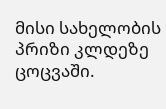მისი სახელობის პრიზი კლდეზე ცოცვაში.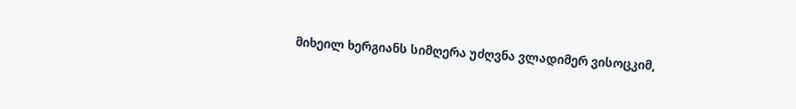მიხეილ ხერგიანს სიმღერა უძღვნა ვლადიმერ ვისოცკიმ,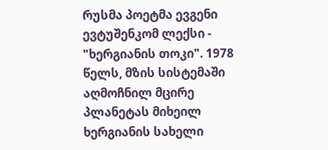რუსმა პოეტმა ევგენი ევტუშენკომ ლექსი - "ხერგიანის თოკი". 1978 წელს, მზის სისტემაში აღმოჩნილ მცირე პლანეტას მიხეილ ხერგიანის სახელი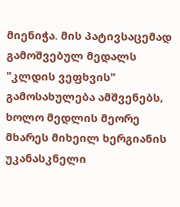მიენიჭა. მის პატივსაცემად გამოშვებულ მედალს "კლდის ვეფხვის" გამოსახულება ამშვენებს, ხოლო მედლის მეორე მხარეს მიხეილ ხერგიანის უკანასკნელი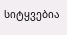სიტყვებია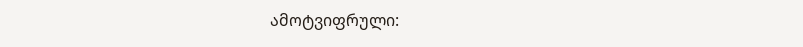ამოტვიფრული: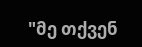"მე თქვენ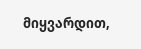მიყვარდით,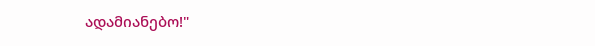ადამიანებო!"